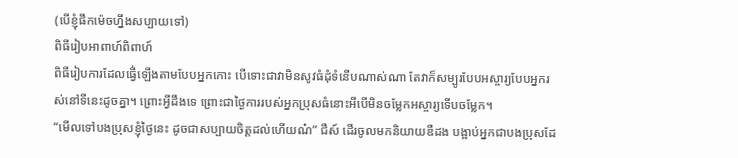(បើខ្ញុំផឹកម៉េចហ្នឹងសប្បាយទៅ)
ពិធីរៀបអាពាហ៍ពិពាហ៍
ពិធីរៀបការដែលធ្វើ់ឡើងតាមបែបអ្នកកោះ បើទោះជាវាមិនសូវធំដុំទំនើបណាស់ណា តែវាក៏សម្បូរបែបអស្ចារ្យបែបអ្នករស់នៅទីនេះដូចគ្នា។ ព្រោះអ្វីដឹងទេ ព្រោះជាថ្ងៃការរបស់អ្នកប្រុសធំនោះអីបើមិនចម្លែកអស្ចារ្យទើបចម្លែក។
“មើលទៅបងប្រុសខ្ញុំថ្ងៃនេះ ដូចជាសប្បាយចិត្តដល់ហើយណ៎” ជឺស៍ ដើរចូលមកនិយាយឌឺដង បង្អាប់អ្នកជាបងប្រុសដែ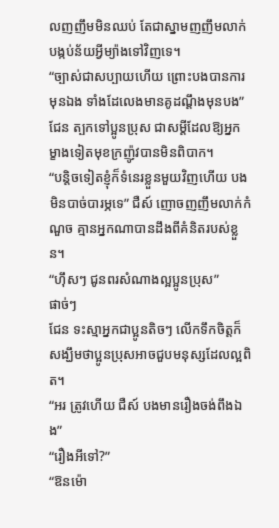លញញឹមមិនឈប់ តែជាស្នាមញញឹមលាក់បង្កប់ន័យអ្វីម្យ៉ាងទៅវិញទេ។
“ច្បាស់ជាសប្បាយហើយ ព្រោះបងបានការមុនឯង ទាំងដែលេងមានគូដណ្ដឹងមុនបង” ជែន ត្បកទៅប្អូនប្រុស ជាសម្ដីដែលឱ្យអ្នកម្ខាងទៀតមុខក្រញ៉ូវបានមិនពិបាក។
“បន្តិចទៀតខ្ញុំក៏ទំនេរខ្លួនមួយវិញហើយ បងមិនបាច់បារម្ភទេ” ជឺស៍ ញោចញញឹមលាក់កំណួច គ្មានអ្នកណាបានដឹងពីគំនិតរបស់ខ្លួន។
“ហ៊ឹសៗ ជូនពរសំណាងល្អប្អូនប្រុស”
ផាច់ៗ
ជែន ទះស្មាអ្នកជាប្អូនតិចៗ លើកទឹកចិត្តក៏សង្ឃឹមថាប្អូនប្រុសអាចជួបមនុស្សដែលល្អពិត។
“អរ ត្រូវហើយ ជឺស៍ បងមានរឿងចង់ពឹងឯង”
“រឿងអីទៅ?”
“ឱនម៉ោ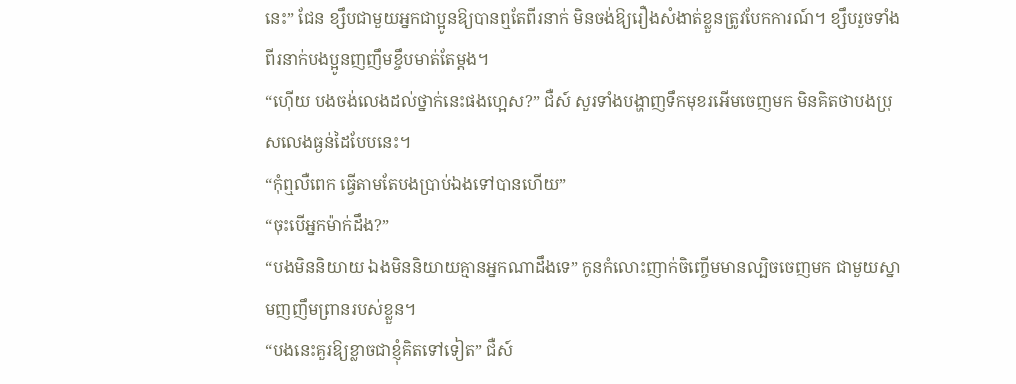នេះ” ជែន ខ្សឹបជាមួយអ្នកជាប្អូនឱ្យបានឮតែពីរនាក់ មិនចង់ឱ្យរឿងសំងាត់ខ្លួនត្រូវបែកការណ៍។ ខ្សឹបរួចទាំងពីរនាក់បងប្អូនញញឹមខ្ចឹបមាត់តែម្ដង។
“ហ៊ើយ បងចង់លេងដល់ថ្នាក់នេះផងហ្អេស?” ជឺស៍ សួរទាំងបង្ហាញទឹកមុខរអើមចេញមក មិនគិតថាបងប្រុសលេងធ្ងន់ដៃបែបនេះ។
“កុំឮលឺពេក ធ្វើតាមតែបងប្រាប់ឯងទៅបានហើយ”
“ចុះបើអ្នកម៉ាក់ដឹង?”
“បងមិននិយាយ ឯងមិននិយាយគ្មានអ្នកណាដឹងទេ” កូនកំលោះញាក់ចិញ្ចើមមានល្បិចចេញមក ជាមួយស្នាមញញឹមព្រានរបស់ខ្លួន។
“បងនេះគួរឱ្យខ្លាចជាខ្ញុំគិតទៅទៀត” ជឺស៍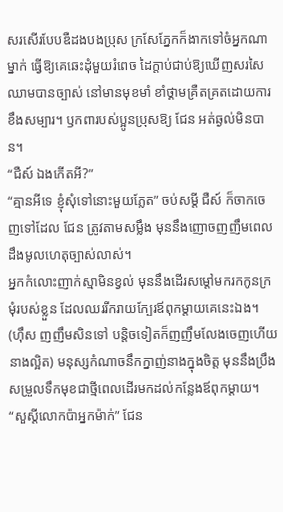សរសើរបែបឌឺដងបងប្រុស ក្រសែភ្នែកក៏ងាកទៅចំអ្នកណាម្នាក់ ធ្វើឱ្យគេឆេះដុំមួយរំពេច ដៃក្ដាប់ជាប់ឱ្យឃើញសរសៃឈាមបានច្បាស់ នៅមានមុខមាំ ខាំថ្គាមគ្រឺតគ្រតដោយការខឹងសម្បារ។ ឫកពារបស់ប្អូនប្រុសឱ្យ ជែន អត់ឆ្ងល់មិនបាន។
“ជឺស៍ ឯងកើតអី?”
“គ្មានអីទេ ខ្ញុំសុំទៅនោះមួយភ្លែត” ចប់សម្ដី ជឺស៍ ក៏ចាកចេញទៅដែល ជែន ត្រូវតាមសម្លឹង មុននឹងញោចញញឹមពេលដឹងមូលហេតុច្បាស់លាស់។
អ្នកកំលោះញាក់ស្មាមិនខ្វល់ មុននឹងដើរសម្ដៅមករកកូនក្រមុំរបស់ខ្លួន ដែលឈររីករាយក្បែរឪពុកម្ដាយគេនេះឯង។
(ហ៊ឹស ញញឹមសិនទៅ បន្តិចទៀតក៏ញញឹមលែងចេញហើយនាងល្អិត) មនុស្សកំណាចនឹកក្នាញ់នាងក្នុងចិត្ត មុននឹងប្រឹងសម្រួលទឹកមុខជាថ្មីពេលដើរមកដល់កន្លែងឪពុកម្ដាយ។
“សួស្ដីលោកប៉ាអ្នកម៉ាក់” ជែន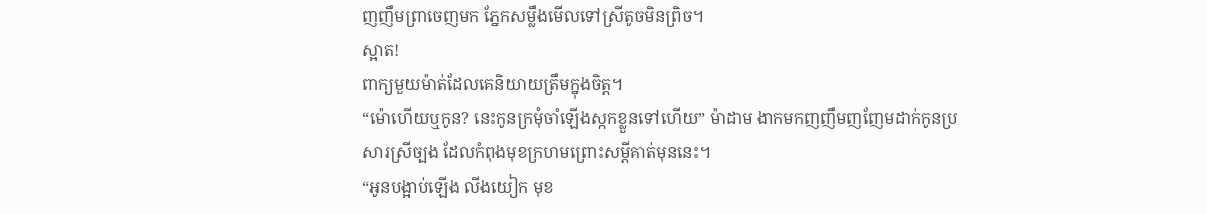ញញឹមព្រាចេញមក ភ្នែកសម្លឹងមើលទៅស្រីតូចមិនព្រិច។
ស្អាត!
ពាក្យមួយម៉ាត់ដែលគេនិយាយត្រឹមក្នុងចិត្ត។
“ម៉ោហើយឬកូន? នេះកូនក្រមុំចាំឡើងស្កកខ្លួនទៅហើយ” ម៉ាដាម ងាកមកញញឹមញញែមដាក់កូនប្រសារស្រីច្បង ដែលកំពុងមុខក្រហមព្រោះសម្ដីគាត់មុននេះ។
“អូនបង្អាប់ឡើង លីងយៀក មុខ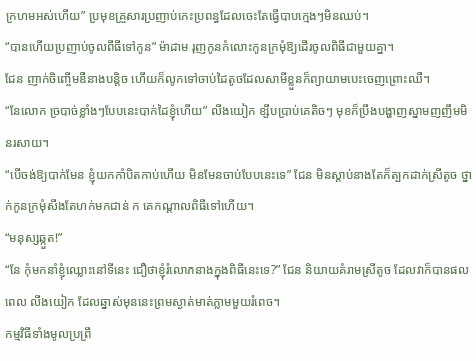ក្រហមអស់ហើយ” ប្រមុខគ្រួសារប្រញាប់កេះប្រពន្ធដែលចេះតែធ្វើបាបក្មេងៗមិនឈប់។
“បានហើយប្រញាប់ចូលពីធីទៅកូន” ម៉ាដាម រុញកូនកំលោះកូនក្រមុំឱ្យដើរចូលពិធីជាមួយគ្នា។
ជែន ញាក់ចិញ្ចើមឌឺនាងបន្តិច ហើយក៏លូកទៅចាប់ដៃតូចដែលសាមីខ្លួនក៏ព្យាយាមបេះចេញព្រោះឈឺ។
“នែលោក ច្របាច់ខ្លាំងៗបែបនេះបាក់ដៃខ្ញុំហើយ” លីងយៀក ខ្សឹបប្រាប់គេតិចៗ មុខក៏ប្រឹងបង្ហាញស្នាមញញឹមមិនរសាយ។
“បើចង់ឱ្យបាក់មែន ខ្ញុំយកកាំបិតកាប់ហើយ មិនមែនចាប់បែបនេះទេ” ជែន មិនស្ដាប់នាងតែក៏ត្បកដាក់ស្រីតូច ថ្នាក់កូនក្រមុំសឹងតែហក់មកជាន់ ក គេកណ្ដាលពិធីទៅហើយ។
“មនុស្សឆ្កួត!”
“នែ កុំមកនាំខ្ញុំឈ្លោះនៅទីនេះ ជឿថាខ្ញុំរំលោភនាងក្នុងពិធីនេះទេ?” ជែន និយាយគំរាមស្រីតូច ដែលវាក៏បានផលពេល លីងយៀក ដែលឆ្នាស់មុននេះព្រមស្ងាត់មាត់ភ្លាមមួយរំពេច។
កម្មវិធីទាំងមូលប្រព្រឹ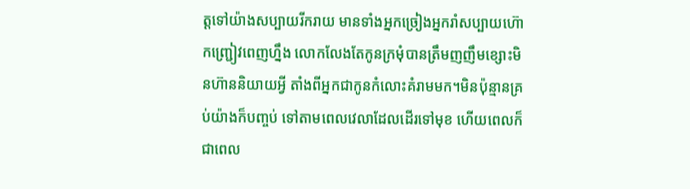ត្តទៅយ៉ាងសប្បាយរីករាយ មានទាំងអ្នកច្រៀងអ្នករាំសប្បាយហ៊ោកញ្ជ្រៀវពេញហ្នឹង លោកលែងតែកូនក្រមុំបានត្រឹមញញឹមខ្សោះមិនហ៊ាននិយាយអ្វី តាំងពីអ្នកជាកូនកំលោះគំរាមមក។មិនប៉ុន្មានគ្រប់យ៉ាងក៏បញ្ចប់ ទៅតាមពេលវេលាដែលដើរទៅមុខ ហើយពេលក៏ជាពេល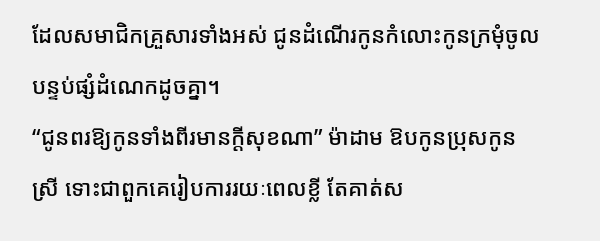ដែលសមាជិកគ្រួសារទាំងអស់ ជូនដំណើរកូនកំលោះកូនក្រមុំចូលបន្ទប់ផ្សំដំណេកដូចគ្នា។
“ជូនពរឱ្យកូនទាំងពីរមានក្ដីសុខណា” ម៉ាដាម ឱបកូនប្រុសកូនស្រី ទោះជាពួកគេរៀបការរយៈពេលខ្លី តែគាត់ស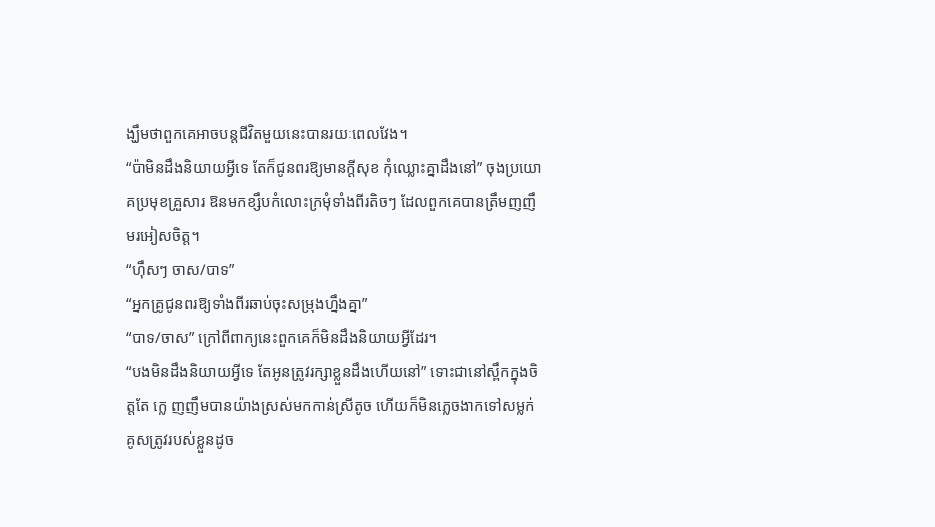ង្ឃឹមថាពួកគេអាចបន្តជីវិតមួយនេះបានរយៈពេលវែង។
“ប៉ាមិនដឹងនិយាយអ្វីទេ តែក៏ជូនពរឱ្យមានក្ដីសុខ កុំឈ្លោះគ្នាដឹងនៅ” ចុងប្រយោគប្រមុខគ្រួសារ ឱនមកខ្សឹបកំលោះក្រមុំទាំងពីរតិចៗ ដែលពួកគេបានត្រឹមញញឹមរអៀសចិត្ត។
“ហ៊ឹសៗ ចាស/បាទ”
“អ្នកគ្រូជូនពរឱ្យទាំងពីរឆាប់ចុះសម្រុងហ្នឹងគ្នា”
“បាទ/ចាស” ក្រៅពីពាក្យនេះពួកគេក៏មិនដឹងនិយាយអ្វីដែរ។
“បងមិនដឹងនិយាយអ្វីទេ តែអូនត្រូវរក្សាខ្លួនដឹងហើយនៅ” ទោះជានៅស្ពឹកក្នុងចិត្តតែ ក្លេ ញញឹមបានយ៉ាងស្រស់មកកាន់ស្រីតូច ហើយក៏មិនភ្លេចងាកទៅសម្លក់គូសត្រូវរបស់ខ្លួនដូច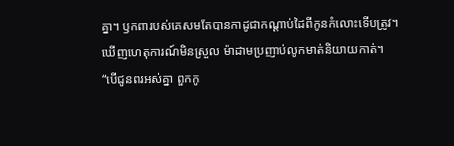គ្នា។ ឫកពារបស់គេសមតែបានកាដូជាកណ្ដាប់ដៃពីកូនកំលោះទើបត្រូវ។
ឃើញហេតុការណ៍មិនស្រួល ម៉ាដាមប្រញាប់លូកមាត់និយាយកាត់។
“បើជូនពរអស់គ្នា ពួកកូ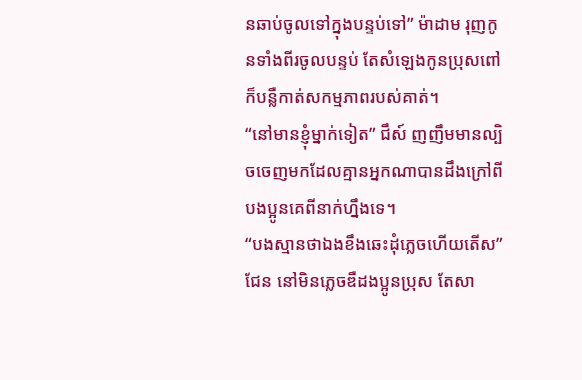នឆាប់ចូលទៅក្នុងបន្ទប់ទៅ” ម៉ាដាម រុញកូនទាំងពីរចូលបន្ទប់ តែសំឡេងកូនប្រុសពៅក៏បន្លឺកាត់សកម្មភាពរបស់គាត់។
“នៅមានខ្ញុំម្នាក់ទៀត” ជឹស៍ ញញឹមមានល្បិចចេញមកដែលគ្មានអ្នកណាបានដឹងក្រៅពីបងប្អូនគេពីនាក់ហ្នឹងទេ។
“បងស្មានថាឯងខឹងឆេះដុំភ្លេចហើយតើស” ជែន នៅមិនភ្លេចឌឺដងប្អូនប្រុស តែសា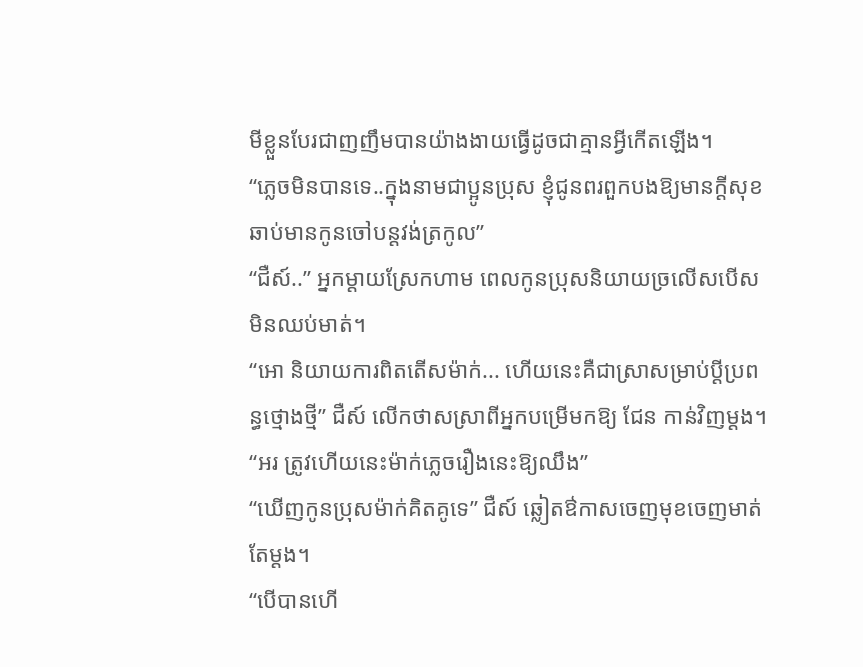មីខ្លួនបែរជាញញឹមបានយ៉ាងងាយធ្វើដូចជាគ្មានអ្វីកើតឡើង។
“ភ្លេចមិនបានទេ..ក្នុងនាមជាប្អូនប្រុស ខ្ញុំជូនពរពួកបងឱ្យមានក្ដីសុខ ឆាប់មានកូនចៅបន្តវង់ត្រកូល”
“ជឺស៍..” អ្នកម្ដាយស្រែកហាម ពេលកូនប្រុសនិយាយច្រលើសបើសមិនឈប់មាត់។
“អោ និយាយការពិតតើសម៉ាក់... ហើយនេះគឺជាស្រាសម្រាប់ប្ដីប្រពន្ធថ្មោងថ្មី” ជឺស៍ លើកថាសស្រាពីអ្នកបម្រើមកឱ្យ ជែន កាន់វិញម្ដង។
“អរ ត្រូវហើយនេះម៉ាក់ភ្លេចរឿងនេះឱ្យឈឹង”
“ឃើញកូនប្រុសម៉ាក់គិតគូទេ” ជឺស៍ ឆ្លៀតឳកាសចេញមុខចេញមាត់តែម្ដង។
“បើបានហើ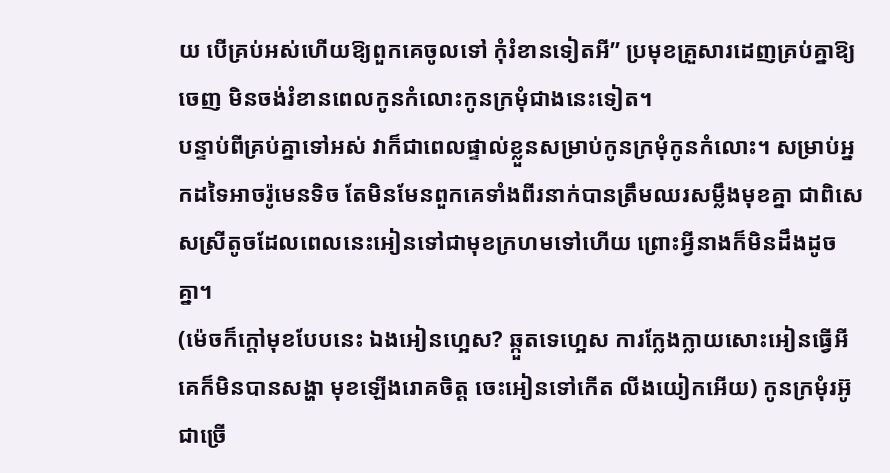យ បើគ្រប់អស់ហើយឱ្យពួកគេចូលទៅ កុំរំខានទៀតអី” ប្រមុខគ្រួសារដេញគ្រប់គ្នាឱ្យចេញ មិនចង់រំខានពេលកូនកំលោះកូនក្រមុំជាងនេះទៀត។
បន្ទាប់ពីគ្រប់គ្នាទៅអស់ វាក៏ជាពេលផ្ទាល់ខ្លួនសម្រាប់កូនក្រមុំកូនកំលោះ។ សម្រាប់អ្នកដទៃអាចរ៉ូមេនទិច តែមិនមែនពួកគេទាំងពីរនាក់បានត្រឹមឈរសម្លឹងមុខគ្នា ជាពិសេសស្រីតូចដែលពេលនេះអៀនទៅជាមុខក្រហមទៅហើយ ព្រោះអ្វីនាងក៏មិនដឹងដូចគ្នា។
(ម៉េចក៏ក្ដៅមុខបែបនេះ ឯងអៀនហ្អេស? ឆ្កួតទេហ្អេស ការក្លែងក្លាយសោះអៀនធ្វើអី គេក៏មិនបានសង្ហា មុខឡើងរោគចិត្ត ចេះអៀនទៅកើត លីងយៀកអើយ) កូនក្រមុំរអ៊ូជាច្រើ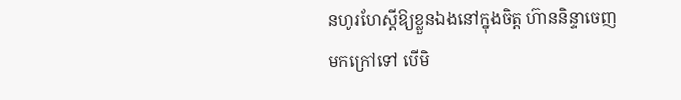នហូរហែស្ដីឱ្យខ្លួនឯងនៅក្នុងចិត្ត ហ៊ាននិន្ទាចេញមកក្រៅទៅ បើមិ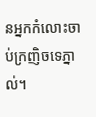នអ្នកកំលោះចាប់ក្រញិចទេភ្នាល់។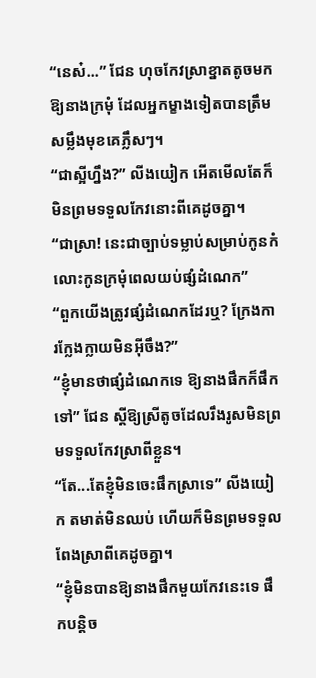“នេស៎...” ជែន ហុចកែវសា្រខ្នាតតូចមកឱ្យនាងក្រមុំ ដែលអ្នកម្ខាងទៀតបានត្រឹមសម្លឹងមុខគេភ្លឹសៗ។
“ជាស្អីហ្នឹង?” លីងយៀក អើតមើលតែក៏មិនព្រមទទួលកែវនោះពីគេដូចគ្នា។
“ជាស្រា! នេះជាច្បាប់ទម្លាប់សម្រាប់កូនកំលោះកូនក្រមុំពេលយប់ផ្សំដំណេក”
“ពួកយើងត្រូវផ្សំដំណេកដែរឬ? ក្រែងការក្លែងក្លាយមិនអ៊ីចឹង?”
“ខ្ញុំមានថាផ្សំដំណេកទេ ឱ្យនាងផឹកក៏ផឹកទៅ” ជែន ស្ដីឱ្យស្រីតូចដែលរឹងរូសមិនព្រមទទួលកែវស្រាពីខ្លួន។
“តែ...តែខ្ញុំមិនចេះផឹកស្រាទេ” លីងយៀក តមាត់មិនឈប់ ហើយក៏មិនព្រមទទួលពែងស្រាពីគេដូចគ្នា។
“ខ្ញុំមិនបានឱ្យនាងផឹកមួយកែវនេះទេ ផឹកបន្តិច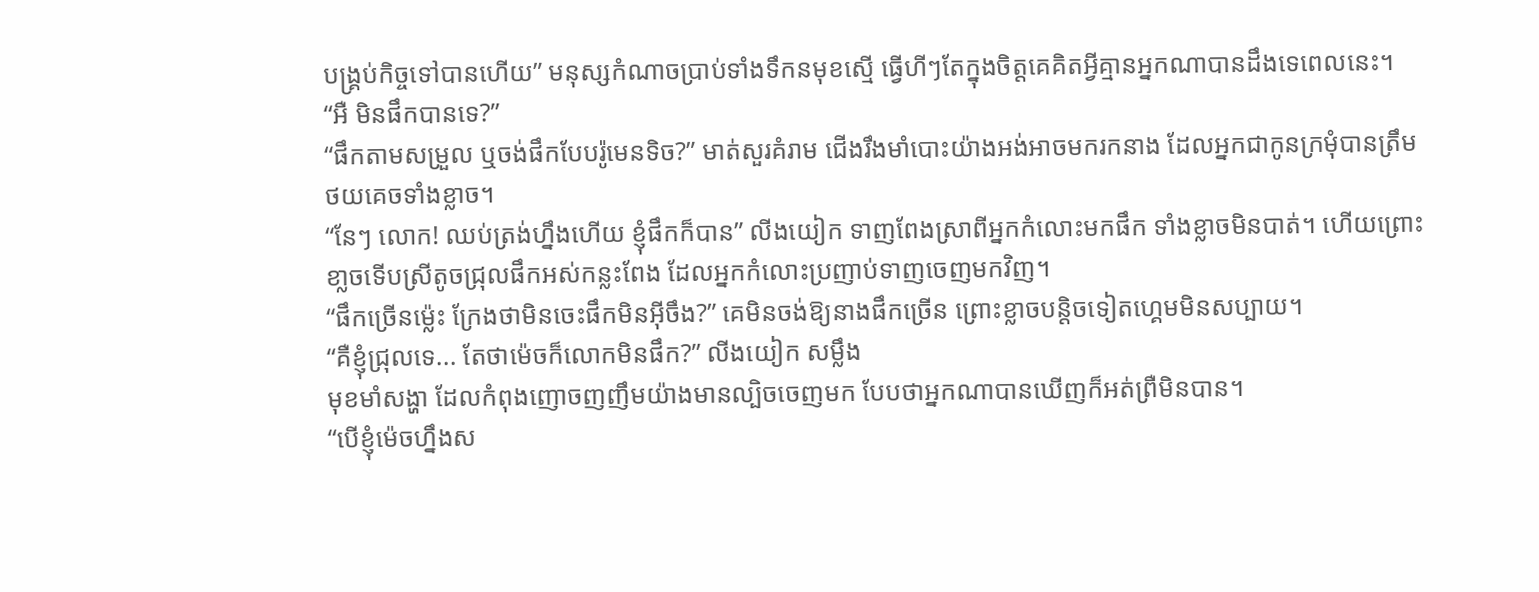បង្រ្គប់កិច្ចទៅបានហើយ” មនុស្សកំណាចប្រាប់ទាំងទឹកនមុខស្មើ ធ្វើហីៗតែក្នុងចិត្តគេគិតអ្វីគ្មានអ្នកណាបានដឹងទេពេលនេះ។
“អឺ មិនផឹកបានទេ?”
“ផឹកតាមសម្រួល ឬចង់ផឹកបែបរ៉ូមេនទិច?” មាត់សួរគំរាម ជើងរឹងមាំបោះយ៉ាងអង់អាចមករកនាង ដែលអ្នកជាកូនក្រមុំបានត្រឹមថយគេចទាំងខ្លាច។
“នែៗ លោក! ឈប់ត្រង់ហ្នឹងហើយ ខ្ញុំផឹកក៏បាន” លីងយៀក ទាញពែងស្រាពីអ្នកកំលោះមកផឹក ទាំងខ្លាចមិនបាត់។ ហើយព្រោះខា្លចទើបស្រីតូចជ្រុលផឹកអស់កន្លះពែង ដែលអ្នកកំលោះប្រញាប់ទាញចេញមកវិញ។
“ផឹកច្រើនម្ល៉េះ ក្រែងថាមិនចេះផឹកមិនអ៊ីចឹង?” គេមិនចង់ឱ្យនាងផឹកច្រើន ព្រោះខ្លាចបន្តិចទៀតហ្គេមមិនសប្បាយ។
“គឺខ្ញុំជ្រុលទេ... តែថាម៉េចក៏លោកមិនផឹក?” លីងយៀក សម្លឹង
មុខមាំសង្ហា ដែលកំពុងញោចញញឹមយ៉ាងមានល្បិចចេញមក បែបថាអ្នកណាបានឃើញក៏អត់ព្រឺមិនបាន។
“បើខ្ញុំម៉េចហ្នឹងស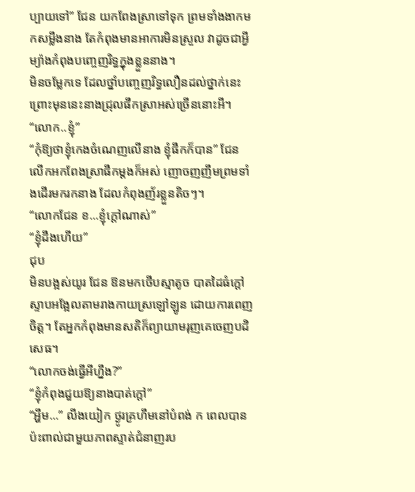ប្បាយទៅ” ជែន យកពែងស្រាទៅទុក ព្រមទាំងងាកមកសម្លឹងនាង តែកំពុងមានអាការមិនស្រួល វាដូចជាអ្វីម្យ៉ាងកំពុងបញ្ចេញរិទ្ធក្នុងខ្លួននាង។
មិនចម្លែកទេ ដែលថ្នាំបញ្ចេញរិទ្ធលឿនដល់ថ្នាក់នេះ ព្រោះមុននេះនាងជ្រុលផឹកស្រាអស់ច្រើននោះអី។
“លោក..ខ្ញុំ”
“កុំឱ្យថាខ្ញុំកេងចំណេញលើនាង ខ្ញុំផឹកក៏បាន” ជែន លើកអកពែងស្រាផឹកម្ដងក៏អស់ ញោចញញឹមព្រមទាំងដើរមករកនាង ដែលកំពុងញ័រខ្លួនតិចៗ។
“លោកជែន ខ...ខ្ញុំក្ដៅណាស់”
“ខ្ញុំដឹងហើយ”
ជុប
មិនបង្អស់យូរ ជែន ឱនមកថើបស្មាតូច បាតដៃធំក្ដៅស្ទាបអង្អែលតាមរាងកាយស្រឡៅឡូន ដោយការពេញចិត្ត។ តែអ្នកកំពុងមានសតិក៏ព្យាយាមរុញគេចេញបដិសេធ។
“លោកចង់ធ្វើអីហ្នឹង?”
“ខ្ញុំកំពុងជួយឱ្យនាងបាត់ក្ដៅ”
“អ្ហឹម...” លីងយៀក ថ្ងូរគ្រហឹមនៅបំពង់ ក ពេលបានប៉ះពាល់ជាមួយភាពស្ទាត់ជំនាញរប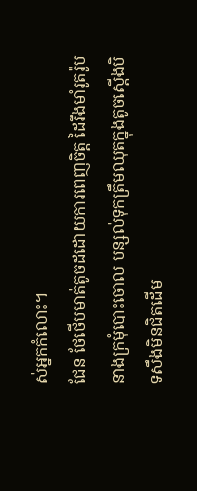ស់អ្នកកំលោះ។
ជែន ថែថើបមាត់តូចដដោយការពេញចិត្ត ដៃរឹងមាំរូតរ៉ូបនាងក្រមុំបោះចោល បន្សល់ទុកត្រឹមឈុតក្នុងតូចស្ដើងបិទសឹងមិនជិតដើម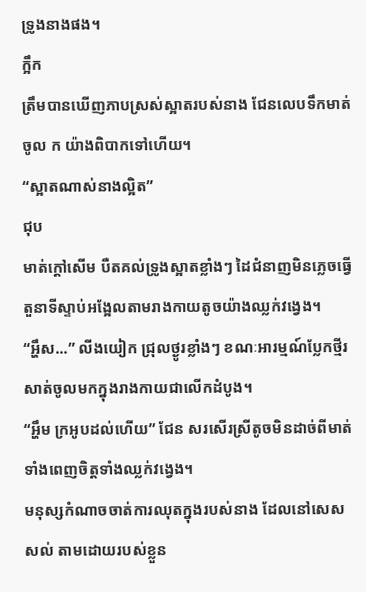ទ្រូងនាងផង។
ក្អឹក
ត្រឹមបានឃើញភាបស្រស់ស្អាតរបស់នាង ជែនលេបទឹកមាត់ចូល ក យ៉ាងពិបាកទៅហើយ។
“ស្អាតណាស់នាងល្អិត”
ជុប
មាត់ក្ដៅសើម បឺតគល់ទ្រូងស្អាតខ្លាំងៗ ដៃជំនាញមិនភ្លេចធ្វើតួនាទីស្ទាប់អង្អែលតាមរាងកាយតូចយ៉ាងឈ្លក់វង្វេង។
“អ្ហឹស...” លីងយៀក ជ្រុលថ្ងូរខ្លាំងៗ ខណៈអារម្មណ៍ប្លែកថ្មីរសាត់ចូលមកក្នុងរាងកាយជាលើកដំបូង។
“អ្ហឹម ក្រអូបដល់ហើយ” ជែន សរសើរស្រីតូចមិនដាច់ពីមាត់ ទាំងពេញចិត្តទាំងឈ្លក់វង្វេង។
មនុស្សកំណាចចាត់ការឈុតក្នុងរបស់នាង ដែលនៅសេសសល់ តាមដោយរបស់ខ្លួន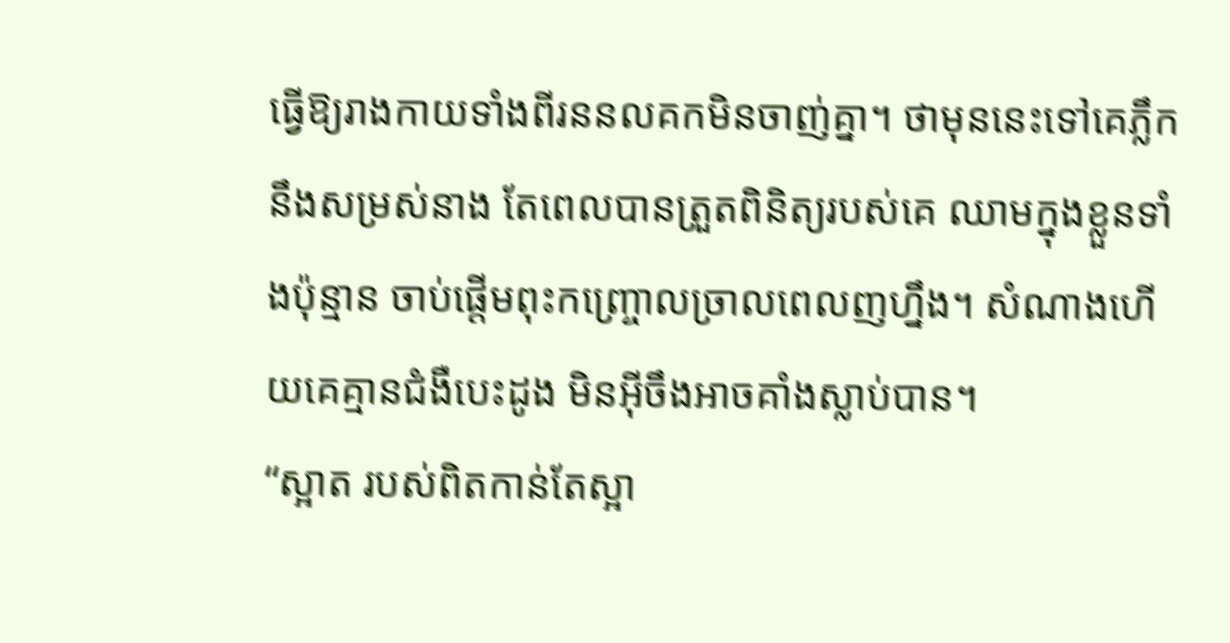ធ្វើឱ្យរាងកាយទាំងពីរននលគកមិនចាញ់គ្នា។ ថាមុននេះទៅគេភ្លឹកនឹងសម្រស់នាង តែពេលបានត្រួតពិនិត្យរបស់គេ ឈាមក្នុងខ្លួនទាំងប៉ុន្មាន ចាប់ផ្ដើមពុះកញ្រ្ចោលច្រាលពេលញហ្នឹង។ សំណាងហើយគេគ្មានជំងឺបេះដូង មិនអ៊ីចឹងអាចគាំងស្លាប់បាន។
“ស្អាត របស់ពិតកាន់តែស្អា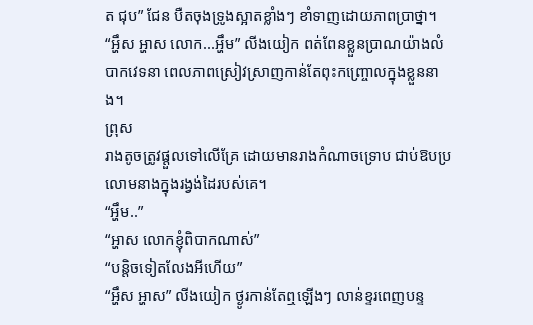ត ជុប” ជែន បឺតចុងទ្រូងស្អាតខ្លាំងៗ ខាំទាញដោយភាពប្រាថ្នា។
“អ្ហឹស អ្ហាស លោក...អ្ហឹម” លីងយៀក ពត់ពែនខ្លួនប្រាណយ៉ាងលំបាកវេទនា ពេលភាពស្រៀវស្រាញកាន់តែពុះកញ្រ្ចោលក្នុងខ្លួននាង។
ព្រុស
រាងតូចត្រូវផ្ដួលទៅលើគ្រែ ដោយមានរាងកំណាចទ្រោប ជាប់ឱបប្រលោមនាងក្នុងរង្វង់ដៃរបស់គេ។
“អ្ហឹម..”
“អ្ហាស លោកខ្ញុំពិបាកណាស់”
“បន្តិចទៀតលែងអីហើយ”
“អ្ហឹស អ្ហាស” លីងយៀក ថ្ងូរកាន់តែឮឡើងៗ លាន់ខ្ទរពេញបន្ទ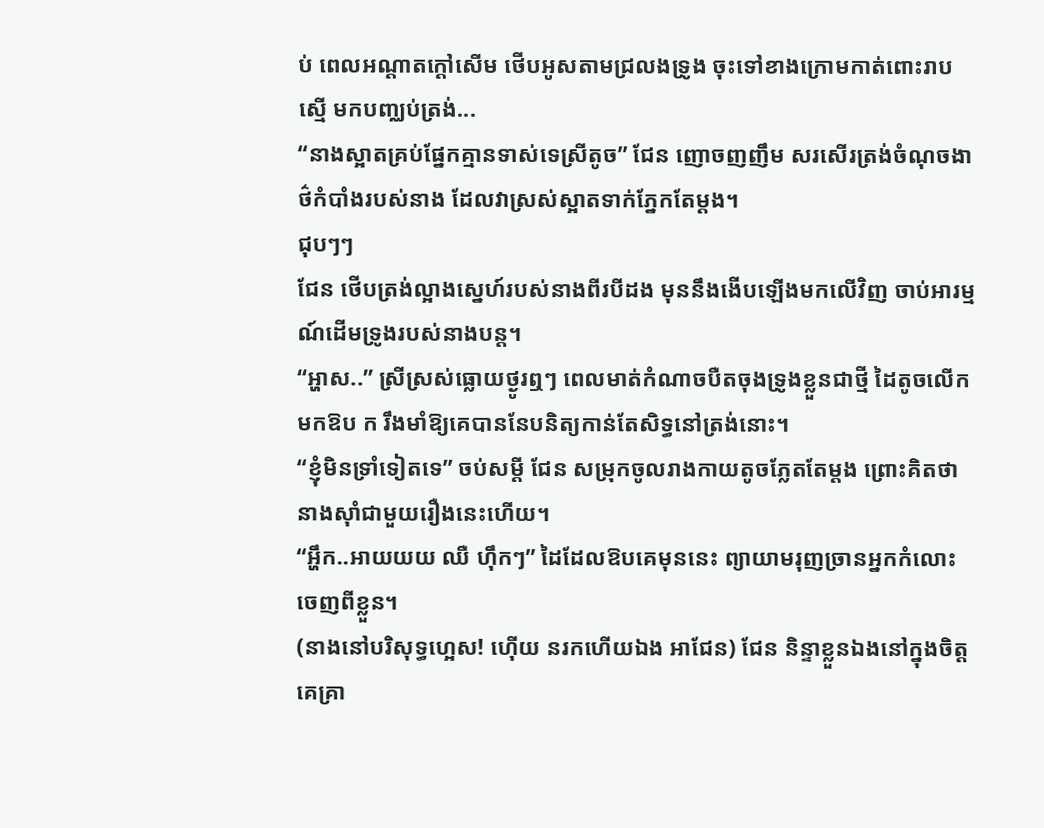ប់ ពេលអណ្ដាតក្ដៅសើម ថើបអូសតាមជ្រលងទ្រូង ចុះទៅខាងក្រោមកាត់ពោះរាបស្មើ មកបញ្ឈប់ត្រង់...
“នាងស្អាតគ្រប់ផែ្នកគ្មានទាស់ទេស្រីតូច” ជែន ញោចញញឹម សរសើរត្រង់ចំណុចងាថ៌កំបាំងរបស់នាង ដែលវាស្រស់ស្អាតទាក់ភ្នែកតែម្ដង។
ជុបៗៗ
ជែន ថើបត្រង់ល្អាងស្នេហ៍របស់នាងពីរបីដង មុននឹងងើបឡើងមកលើវិញ ចាប់អារម្មណ៍ដើមទ្រូងរបស់នាងបន្ត។
“អ្ហាស..” ស្រីស្រស់ធ្លោយថ្ងូរឮៗ ពេលមាត់កំណាចបឺតចុងទ្រូងខ្លួនជាថ្មី ដៃតូចលើកមកឱប ក រឹងមាំឱ្យគេបាននែបនិត្យកាន់តែសិទ្ធនៅត្រង់នោះ។
“ខ្ញុំមិនទ្រាំទៀតទេ” ចប់សម្ដី ជែន សម្រុកចូលរាងកាយតូចភ្លែតតែម្ដង ព្រោះគិតថានាងស៊ាំជាមួយរឿងនេះហើយ។
“អ្ហឹក..អាយយយ ឈឺ ហ៊ឹកៗ” ដៃដែលឱបគេមុននេះ ព្យាយាមរុញច្រានអ្នកកំលោះចេញពីខ្លួន។
(នាងនៅបរិសុទ្ធហ្អេស! ហ៊ើយ នរកហើយឯង អាជែន) ជែន និន្ទាខ្លួនឯងនៅក្នុងចិត្ត គេគ្រា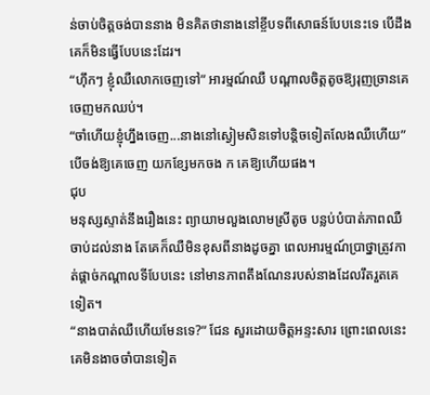ន់ចាប់ចិត្តចង់បាននាង មិនគិតថានាងនៅខ្ចីបទពីសោធន៍បែបនេះទេ បើដឹងគេក៏មិនធ្វើបែបនេះដែរ។
“ហ៊ឹកៗ ខ្ញុំឈឺលោកចេញទៅ” អារម្មណ៍ឈឺ បណ្ដាលចិត្តតូចឱ្យរុញច្រានគេចេញមកឈប់។
“ចាំហើយខ្ញុំហ្នឹងចេញ...នាងនៅស្ងៀមសិនទៅបន្តិចទៀតលែងឈឺហើយ” បើចង់ឱ្យគេចេញ យកខ្សែមកចង ក គេឱ្យហើយផង។
ជុប
មនុស្សស្ទាត់នឹងរឿងនេះ ព្យាយាមលួងលោមស្រីតូច បន្លប់បំបាត់ភាពឈឺចាប់ដល់នាង តែគេក៏ឈឺមិនខុសពីនាងដូចគ្នា ពេលអារម្មណ៍ប្រាថ្នាត្រូវកាត់ផ្ដាច់កណ្ដាលទីបែបនេះ នៅមានភាពតឹងណែនរបស់នាងដែលរឹតរួតគេទៀត។
“នាងបាត់ឈឺហើយមែនទេ?” ជែន សួរដោយចិត្តអន្ទះសារ ព្រោះពេលនេះគេមិនងាចចាំបានទៀត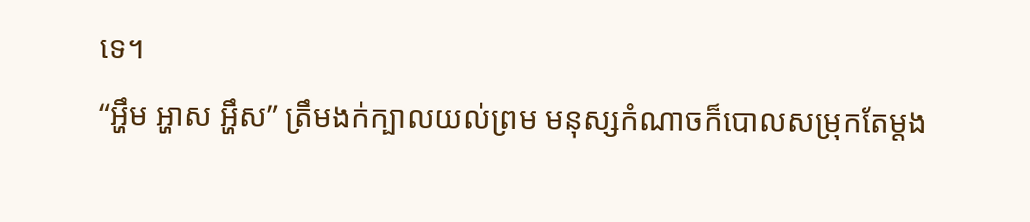ទេ។
“អ្ហឹម អ្ហាស អ្ហឹស” ត្រឹមងក់ក្បាលយល់ព្រម មនុស្សកំណាចក៏បោលសម្រុកតែម្ដង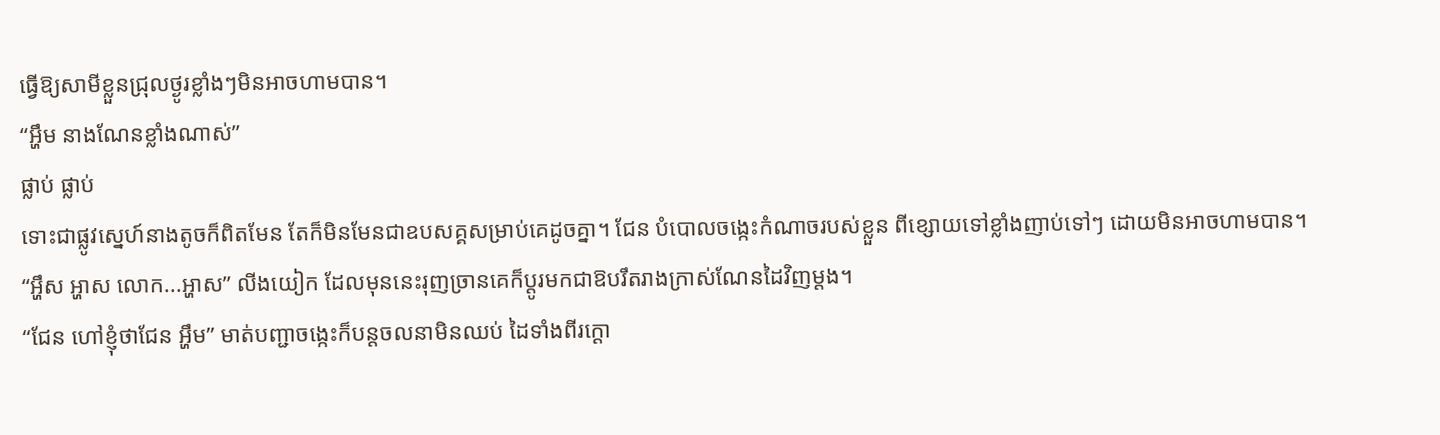ធ្វើឱ្យសាមីខ្លួនជ្រុលថ្ងូរខ្លាំងៗមិនអាចហាមបាន។
“អ្ហឹម នាងណែនខ្លាំងណាស់”
ផ្លាប់ ផ្លាប់
ទោះជាផ្លូវស្នេហ៍នាងតូចក៏ពិតមែន តែក៏មិនមែនជាឧបសគ្គសម្រាប់គេដូចគ្នា។ ជែន បំបោលចង្កេះកំណាចរបស់ខ្លួន ពីខ្សោយទៅខ្លាំងញាប់ទៅៗ ដោយមិនអាចហាមបាន។
“អ្ហឹស អ្ហាស លោក...អ្ហាស” លីងយៀក ដែលមុននេះរុញច្រានគេក៏ប្ដូរមកជាឱបរឹតរាងក្រាស់ណែនដៃវិញម្ដង។
“ជែន ហៅខ្ញុំថាជែន អ្ហឹម” មាត់បញ្ជាចង្កេះក៏បន្តចលនាមិនឈប់ ដៃទាំងពីរក្ដោ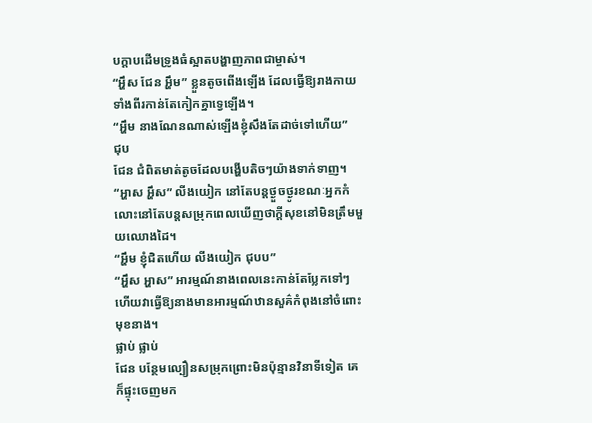បក្ដាបដើមទ្រូងធំស្អាតបង្ហាញភាពជាម្ចាស់។
“អ្ហឹស ជែន អ្ហឹម” ខ្លួនតូចពើងឡើង ដែលធ្វើឱ្យរាងកាយទាំងពីរកាន់តែកៀកគ្នាទ្វេឡើង។
“អ្ហឹម នាងណែនណាស់ឡើងខ្ញុំសឹងតែដាច់ទៅហើយ”
ជុប
ជែន ជំពិតមាត់តូចដែលបង្ហើបតិចៗយ៉ាងទាក់ទាញ។
“អ្ហាស អ្ហឹស” លីងយៀក នៅតែបន្តថ្ងួចថ្ងូរខណៈអ្នកកំលោះនៅតែបន្តសម្រុកពេលឃើញថាក្ដីសុខនៅមិនត្រឹមមួយឈោងដៃ។
“អ្ហឹម ខ្ញុំជិតហើយ លីងយៀក ជុបប”
“អ្ហឹស អ្ហាស” អារម្មណ៍នាងពេលនេះកាន់តែប្លែកទៅៗ ហើយវាធ្វើឱ្យនាងមានអារម្មណ៍ឋានសួគ៌កំពុងនៅចំពោះមុខនាង។
ផ្លាប់ ផ្លាប់
ជែន បន្ថែមល្បឿនសម្រុកព្រោះមិនប៉ុន្មានវិនាទីទៀត គេក៏ផ្ទុះចេញមក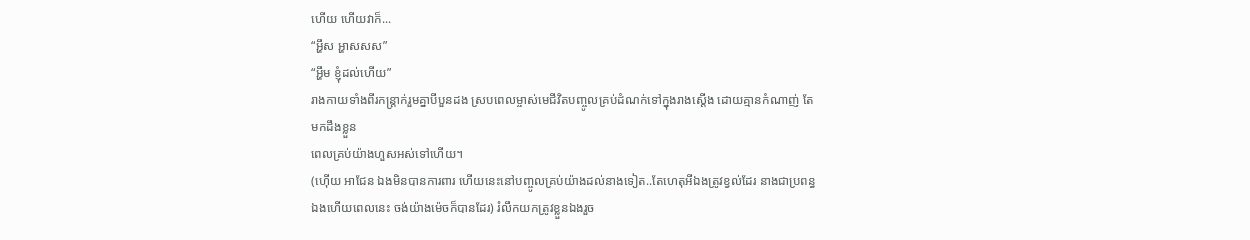ហើយ ហើយវាក៏...
“អ្ហឹស អ្ហាសសស”
“អ្ហឹម ខ្ញុំដល់ហើយ”
រាងកាយទាំងពីរកន្រ្តាក់រួមគ្នាបីបួនដង ស្របពេលម្ចាស់មេជីវិតបញ្ចូលគ្រប់ដំណក់ទៅក្នុងរាងស្ដើង ដោយគ្មានកំណាញ់ តែមកដឹងខ្លួន
ពេលគ្រប់យ៉ាងហួសអស់ទៅហើយ។
(ហ៊ើយ អាជែន ឯងមិនបានការពារ ហើយនេះនៅបញ្ចូលគ្រប់យ៉ាងដល់នាងទៀត..តែហេតុអីឯងត្រូវខ្វល់ដែរ នាងជាប្រពន្ធឯងហើយពេលនេះ ចង់យ៉ាងម៉េចក៏បានដែរ) រំលឹកយកត្រូវខ្លួនឯងរួច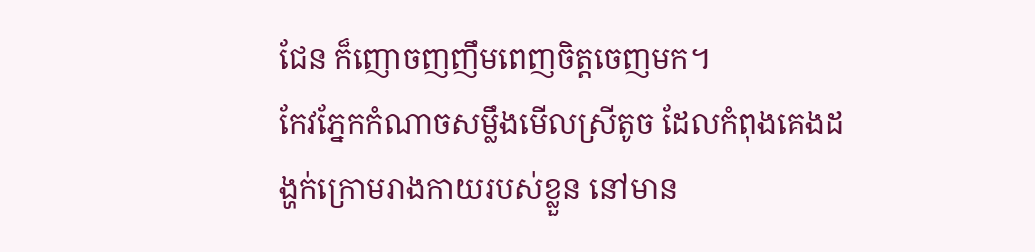ជែន ក៏ញោចញញឹមពេញចិត្តចេញមក។
កែវភ្នែកកំណាចសម្លឹងមើលស្រីតូច ដែលកំពុងគេងដង្ហក់ក្រោមរាងកាយរបស់ខ្លួន នៅមាន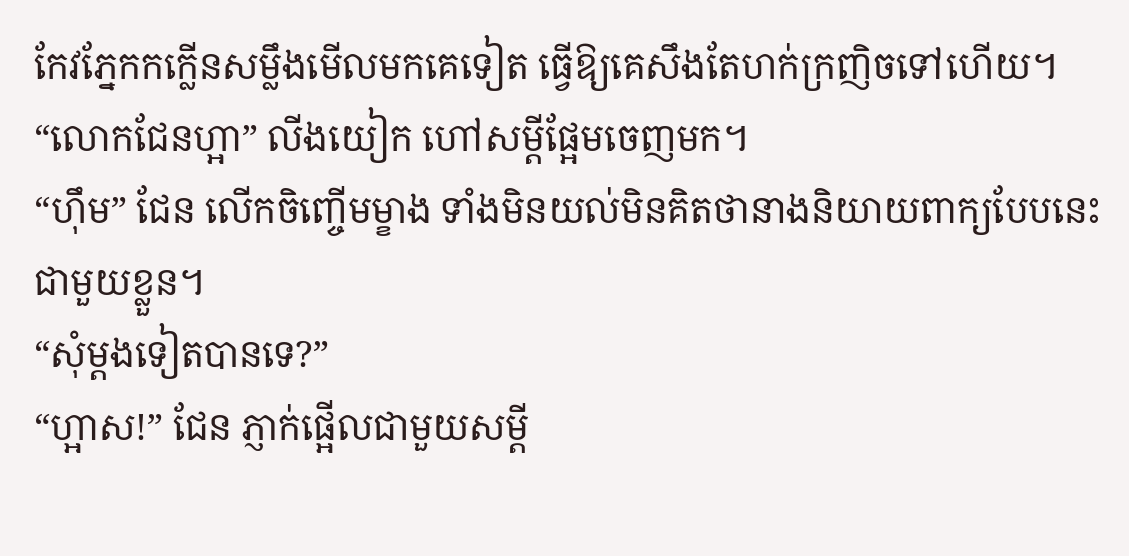កែវភ្នែកកក្លើនសម្លឹងមើលមកគេទៀត ធ្វើឱ្យគេសឹងតែហក់ក្រញិចទៅហើយ។
“លោកជែនហ្អា” លីងយៀក ហៅសម្ដីផ្អែមចេញមក។
“ហ៊ឹម” ជែន លើកចិញ្ចើមម្ខាង ទាំងមិនយល់មិនគិតថានាងនិយាយពាក្យបែបនេះជាមួយខ្លួន។
“សុំម្ដងទៀតបានទេ?”
“ហ្អាស!” ជែន ភ្ញាក់ផ្អើលជាមួយសម្ដី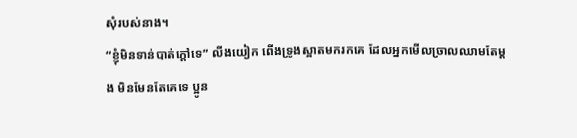សុំរបស់នាង។
“ខ្ញុំមិនទាន់បាត់ក្ដៅទេ” លីងយៀក ពើងទ្រូងស្អាតមករកគេ ដែលអ្នកមើលច្រាលឈាមតែម្ដង មិនមែនតែគេទេ ប្អូន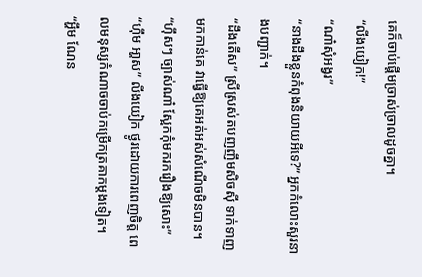គេក៏ចាប់ផ្ដើមច្រាស់ច្រាលដូចគ្នា។
“លីងយៀក!”
“ណា៎សុំអង្វរ”
“នាងដឹងខ្លួនកំពុងនិយាយអីទេ?” អ្នកកំលោះសួរនាងបញ្ជាក់។
“ដឹងតើស” ស្រីស្រស់តបញញឹមសិចស៊ី ទាក់ទាញមកកាន់គេ វាធ្វើឱ្យគេអត់អស់សំណើចមិនបាន។
“ហ៊ឹសៗ ច្បាស់ណា៎ ស្អែកកុំមករករឿងឱ្យសោះ”
“ហ៊ឹម អា្ហស” លីងយៀក ថ្ងូរដោយការពេញចិត្ត ពេលមនុស្សកំណាចចាប់កម្រើកត្រគាកម្ដងទៀត។
“អ្ហឹម ណែន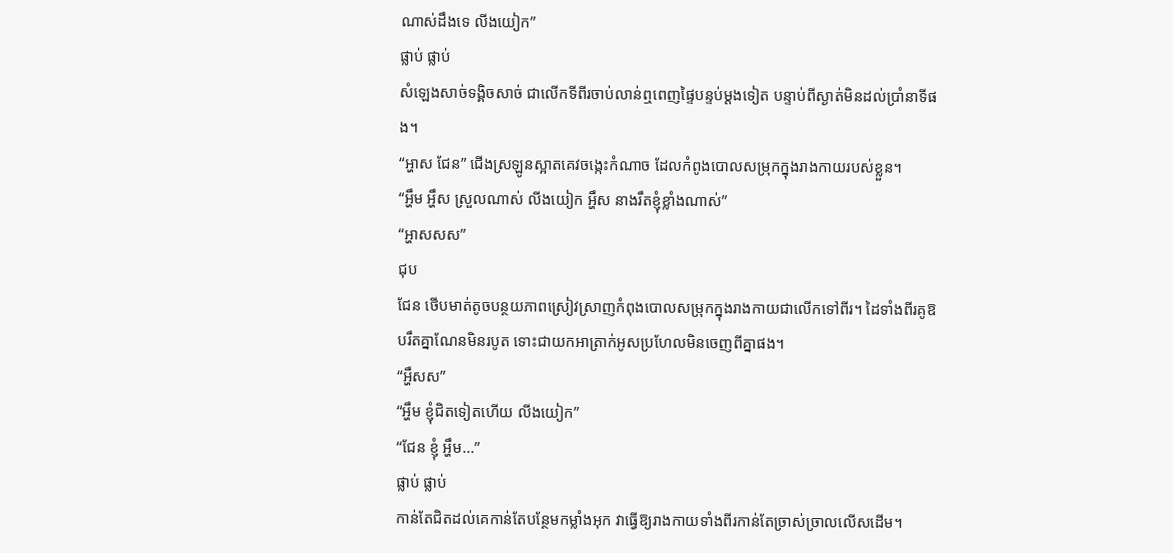ណាស់ដឹងទេ លីងយៀក”
ផ្លាប់ ផ្លាប់
សំឡេងសាច់ទង្គិចសាច់ ជាលើកទីពីរចាប់លាន់ឮពេញផ្ទៃបន្ទប់ម្ដងទៀត បន្ទាប់ពីស្ងាត់មិនដល់ប្រាំនាទីផង។
“អ្ហាស ជែន” ជើងស្រឡូនស្អាតគេវចង្កេះកំណាច ដែលកំពូងបោលសម្រុកក្នុងរាងកាយរបស់ខ្លួន។
“អ្ហឹម អ្ហឹស ស្រួលណាស់ លីងយៀក អ្ហឹស នាងរឹតខ្ញុំខ្លាំងណាស់”
“អ្ហាសសស”
ជុប
ជែន ថើបមាត់តូចបន្ថយភាពស្រៀវស្រាញកំពុងបោលសម្រុកក្នុងរាងកាយជាលើកទៅពីរ។ ដៃទាំងពីរគូឱបរឹតគ្នាណែនមិនរបូត ទោះជាយកអាត្រាក់អូសប្រហែលមិនចេញពីគ្នាផង។
“អ្ហឹសស”
“អ្ហឹម ខ្ញុំជិតទៀតហើយ លីងយៀក”
“ជែន ខ្ញុំ អ្ហឹម...”
ផ្លាប់ ផ្លាប់
កាន់តែជិតដល់គេកាន់តែបន្ថែមកម្លាំងអុក វាធ្វើឱ្យរាងកាយទាំងពីរកាន់តែច្រាស់ច្រាលលើសដើម។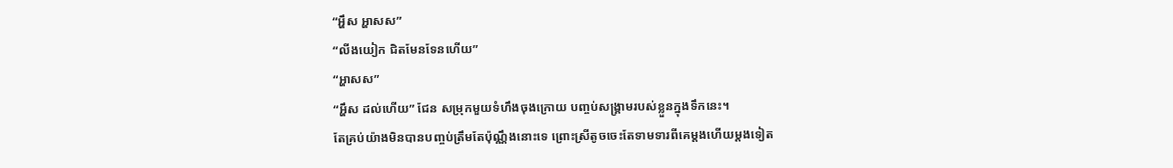“អ្ហឹស អ្ហាសស”
“លីងយៀក ជិតមែនទែនហើយ”
“អ្ហាសស”
“អ្ហឹស ដល់ហើយ” ជែន សម្រុកមួយទំហឹងចុងក្រោយ បញ្ចប់សង្គា្រមរបស់ខ្លួនក្នុងទឹកនេះ។
តែគ្រប់យ៉ាងមិនបានបញ្ចប់ត្រឹមតែប៉ុណ្ណឹងនោះទេ ព្រោះស្រីតូចចេះតែទាមទារពីគេម្ដងហើយម្ដងទៀត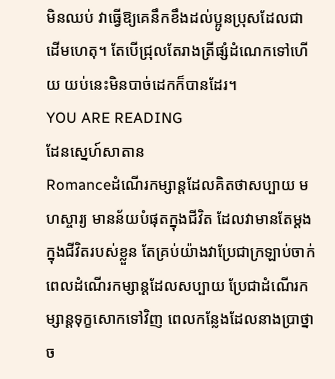មិនឈប់ វាធ្វើឱ្យគេនឹកខឹងដល់ប្អូនប្រុសដែលជាដើមហេតុ។ តែបើជ្រុលតែរាងត្រីផ្សំដំណេកទៅហើយ យប់នេះមិនបាច់ដេកក៏បានដែរ។
YOU ARE READING
ដែនស្នេហ៍សាតាន
Romanceដំណើរកម្សាន្ដដែលគិតថាសប្បាយ មហស្ចារ្យ មានន័យបំផុតក្នុងជីវិត ដែលវាមានតែម្ដងក្នុងជីវិតរបស់ខ្លួន តែគ្រប់យ៉ាងវាប្រែជាក្រឡាប់ចាក់ ពេលដំណើរកម្សាន្ដដែលសប្បាយ ប្រែជាដំណើរកម្សាន្ដទុក្ខសោកទៅវិញ ពេលកន្លែងដែលនាងប្រាថ្នាច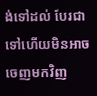ង់ទៅដល់ បែរជាទៅហើយមិនអាចចេញមកវិញ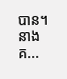បាន។ នាងគ...